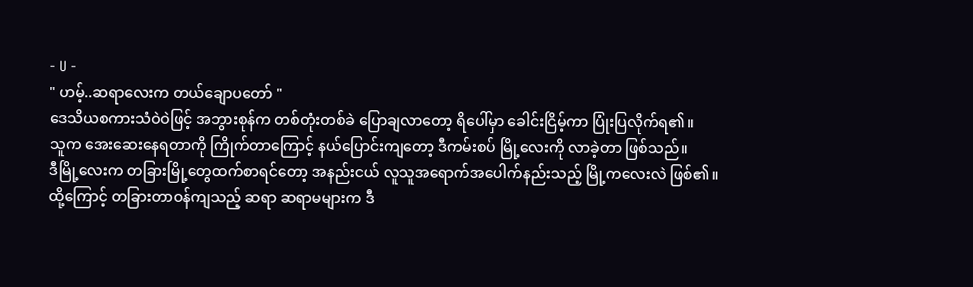- U -
" ဟမ့်..ဆရာလေးက တယ်ချောပတော် "
ဒေသိယစကားသံဝဲဝဲဖြင့် အဘွားစုန်က တစ်တုံးတစ်ခဲ ပြောချလာတော့ ရိပေါ်မှာ ခေါင်းငြိမ့်ကာ ပြုံးပြလိုက်ရ၏။
သူက အေးဆေးနေရတာကို ကြိုက်တာကြောင့် နယ်ပြောင်းကျတော့ ဒီကမ်းစပ် မြို့လေးကို လာခဲ့တာ ဖြစ်သည်။
ဒီမြို့လေးက တခြားမြို့တွေထက်စာရင်တော့ အနည်းငယ် လူသူအရောက်အပေါက်နည်းသည့် မြို့ကလေးလဲ ဖြစ်၏။
ထို့ကြောင့် တခြားတာဝန်ကျသည့် ဆရာ ဆရာမများက ဒီ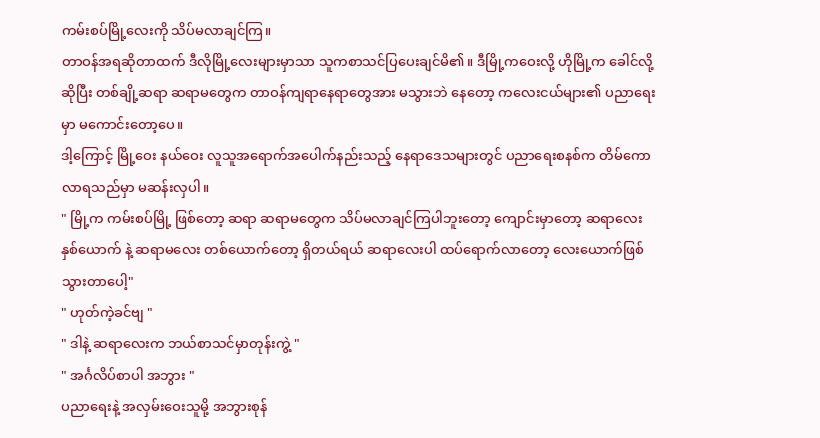ကမ်းစပ်မြို့လေးကို သိပ်မလာချင်ကြ။
တာဝန်အရဆိုတာထက် ဒီလိုမြို့လေးများမှာသာ သူကစာသင်ပြပေးချင်မိ၏။ ဒီမြို့ကဝေးလို့ ဟိုမြို့က ခေါင်လို့ ဆိုပြီး တစ်ချို့ဆရာ ဆရာမတွေက တာဝန်ကျရာနေရာတွေအား မသွားဘဲ နေတော့ ကလေးငယ်များ၏ ပညာရေးမှာ မကောင်းတော့ပေ။
ဒါ့ကြောင့် မြို့ဝေး နယ်ဝေး လူသူအရောက်အပေါက်နည်းသည့် နေရာဒေသများတွင် ပညာရေးစနစ်က တိမ်ကောလာရသည်မှာ မဆန်းလှပါ။
" မြို့က ကမ်းစပ်မြို့ ဖြစ်တော့ ဆရာ ဆရာမတွေက သိပ်မလာချင်ကြပါဘူးတော့ ကျောင်းမှာတော့ ဆရာလေး နှစ်ယောက် နဲ့ ဆရာမလေး တစ်ယောက်တော့ ရှိတယ်ရယ် ဆရာလေးပါ ထပ်ရောက်လာတော့ လေးယောက်ဖြစ်သွားတာပေါ့"
" ဟုတ်ကဲ့ခင်ဗျ "
" ဒါနဲ့ ဆရာလေးက ဘယ်စာသင်မှာတုန်းကွဲ့ "
" အင်္ဂလိပ်စာပါ အဘွား "
ပညာရေးနဲ့ အလှမ်းဝေးသူမို့ အဘွားစုန်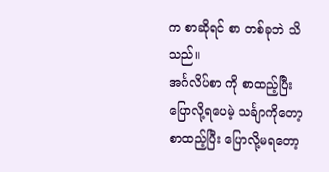က စာဆိုရင် စာ တစ်ခုဘဲ သိသည်။
အင်္ဂလိပ်စာ ကို စာထည့်ပြီး ပြောလို့ရပေမဲ့ သင်္ချာကိုတော့ စာထည့်ပြီး ပြောလို့မရတော့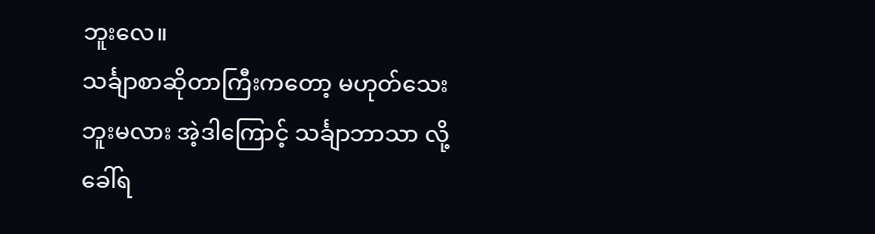ဘူးလေ။
သင်္ချာစာဆိုတာကြီးကတော့ မဟုတ်သေးဘူးမလား အဲ့ဒါကြောင့် သင်္ချာဘာသာ လို့ ခေါ်ရ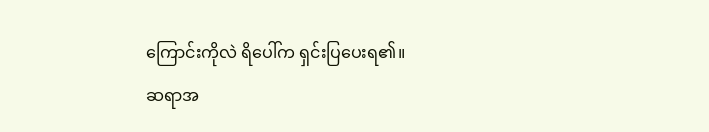ကြောင်းကိုလဲ ရိပေါ်က ရှင်းပြပေးရ၏။
ဆရာအ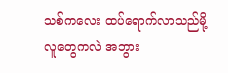သစ်ကလေး ထပ်ရောက်လာသည်မို့ လူတွေကလဲ အဘွား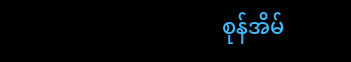စုန်အိမ်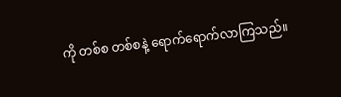ကို တစ်စ တစ်စနဲ့ ရောက်ရောက်လာကြသည်။